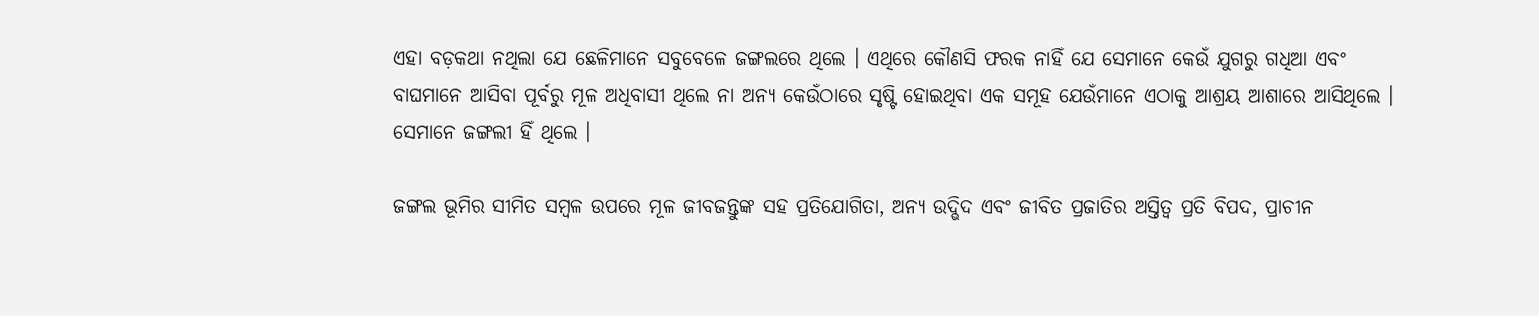ଏହା ବଡ଼କଥା ନଥିଲା ଯେ ଛେଳିମାନେ ସବୁବେଳେ ଜଙ୍ଗଲରେ ଥିଲେ । ଏଥିରେ କୌଣସି ଫରକ ନାହିଁ ଯେ ସେମାନେ କେଉଁ ଯୁଗରୁ ଗଧିଆ ଏବଂ ବାଘମାନେ ଆସିବା ପୂର୍ବରୁ ମୂଳ ଅଧିବାସୀ ଥିଲେ ନା ଅନ୍ୟ କେଉଁଠାରେ ସୃଷ୍ଟି ହୋଇଥିବା ଏକ ସମୂହ ଯେଉଁମାନେ ଏଠାକୁ ଆଶ୍ରୟ ଆଶାରେ ଆସିଥିଲେ । ସେମାନେ ଜଙ୍ଗଲୀ ହିଁ ଥିଲେ ।

ଜଙ୍ଗଲ ଭୂମିର ସୀମିତ ସମ୍ବଳ ଉପରେ ମୂଳ ଜୀବଜନ୍ତୁଙ୍କ ସହ ପ୍ରତିଯୋଗିତା, ଅନ୍ୟ ଉଦ୍ଭିଦ ଏବଂ ଜୀବିତ ପ୍ରଜାତିର ଅସ୍ତିତ୍ୱ ପ୍ରତି ବିପଦ, ପ୍ରାଚୀନ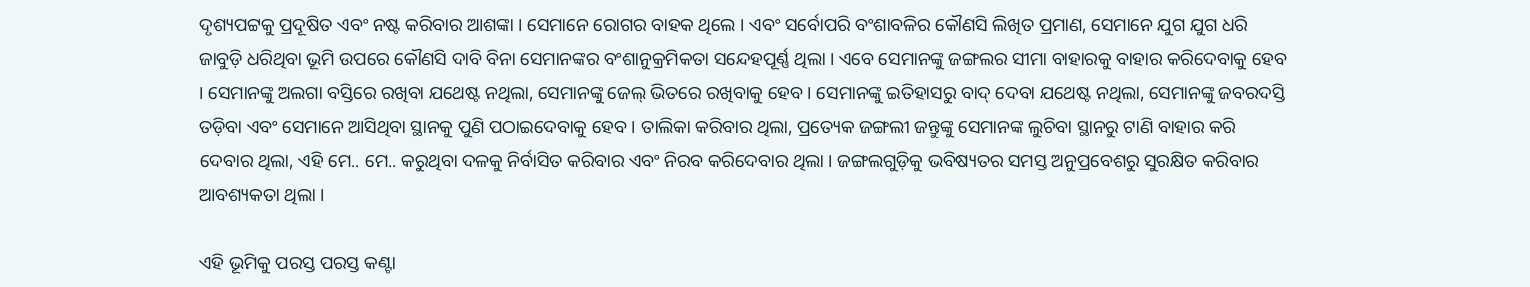ଦୃଶ୍ୟପଟ୍ଟକୁ ପ୍ରଦୂଷିତ ଏବଂ ନଷ୍ଟ କରିବାର ଆଶଙ୍କା । ସେମାନେ ରୋଗର ବାହକ ଥିଲେ । ଏବଂ ସର୍ବୋପରି ବଂଶାବଳିର କୌଣସି ଲିଖିତ ପ୍ରମାଣ, ସେମାନେ ଯୁଗ ଯୁଗ ଧରି ଜାବୁଡ଼ି ଧରିଥିବା ଭୂମି ଉପରେ କୌଣସି ଦାବି ବିନା ସେମାନଙ୍କର ବଂଶାନୁକ୍ରମିକତା ସନ୍ଦେହପୂର୍ଣ୍ଣ ଥିଲା । ଏବେ ସେମାନଙ୍କୁ ଜଙ୍ଗଲର ସୀମା ବାହାରକୁ ବାହାର କରିଦେବାକୁ ହେବ । ସେମାନଙ୍କୁ ଅଲଗା ବସ୍ତିରେ ରଖିବା ଯଥେଷ୍ଟ ନଥିଲା, ସେମାନଙ୍କୁ ଜେଲ୍‌ ଭିତରେ ରଖିବାକୁ ହେବ । ସେମାନଙ୍କୁ ଇତିହାସରୁ ବାଦ୍‌ ଦେବା ଯଥେଷ୍ଟ ନଥିଲା, ସେମାନଙ୍କୁ ଜବରଦସ୍ତି ତଡ଼ିବା ଏବଂ ସେମାନେ ଆସିଥିବା ସ୍ଥାନକୁ ପୁଣି ପଠାଇଦେବାକୁ ହେବ । ତାଲିକା କରିବାର ଥିଲା, ପ୍ରତ୍ୟେକ ଜଙ୍ଗଲୀ ଜନ୍ତୁଙ୍କୁ ସେମାନଙ୍କ ଲୁଚିବା ସ୍ଥାନରୁ ଟାଣି ବାହାର କରି ଦେବାର ଥିଲା, ଏହି ମେ.. ମେ.. କରୁଥିବା ଦଳକୁ ନିର୍ବାସିତ କରିବାର ଏବଂ ନିରବ କରିଦେବାର ଥିଲା । ଜଙ୍ଗଲଗୁଡ଼ିକୁ ଭବିଷ୍ୟତର ସମସ୍ତ ଅନୁପ୍ରବେଶରୁ ସୁରକ୍ଷିତ କରିବାର ଆବଶ୍ୟକତା ଥିଲା ।

ଏହି ଭୂମିକୁ ପରସ୍ତ ପରସ୍ତ କଣ୍ଟା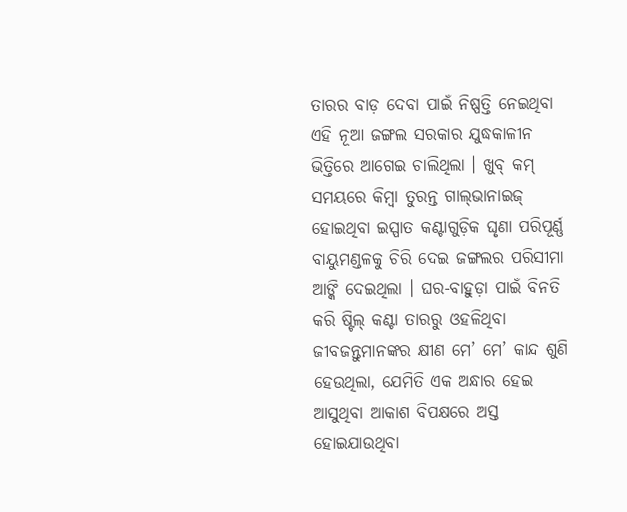ତାରର ବାଡ଼ ଦେବା ପାଇଁ ନିଷ୍ପତ୍ତି ନେଇଥିବା ଏହି ନୂଆ ଜଙ୍ଗଲ ସରକାର ଯୁଦ୍ଧକାଳୀନ ଭିତ୍ତିରେ ଆଗେଇ ଚାଲିଥିଲା । ଖୁବ୍‌ କମ୍‌ ସମୟରେ କିମ୍ବା ତୁରନ୍ତ ଗାଲ୍‌ଭାନାଇଜ୍‌ ହୋଇଥିବା ଇସ୍ପାତ କଣ୍ଟାଗୁଡ଼ିକ ଘୃଣା ପରିପୂର୍ଣ୍ଣ ବାୟୁମଣ୍ଡଳକୁ ଚିରି ଦେଇ ଜଙ୍ଗଲର ପରିସୀମା ଆଙ୍କି ଦେଇଥିଲା । ଘର-ବାହୁଡ଼ା ପାଇଁ ବିନତି କରି ଷ୍ଟିଲ୍‌ କଣ୍ଟା ତାରରୁ ଓହଳିଥିବା ଜୀବଜନ୍ତୁମାନଙ୍କର କ୍ଷୀଣ ମେ’ ମେ’ କାନ୍ଦ ଶୁଣି ହେଉଥିଲା, ଯେମିତି ଏକ ଅନ୍ଧାର ହେଇ ଆସୁଥିବା ଆକାଶ ବିପକ୍ଷରେ ଅସ୍ତ ହୋଇଯାଉଥିବା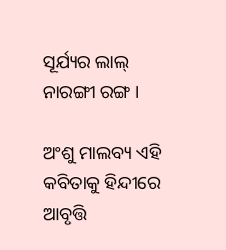ସୂର୍ଯ୍ୟର ଲାଲ୍‌ ନାରଙ୍ଗୀ ରଙ୍ଗ ।

ଅଂଶୁ ମାଲବ୍ୟ ଏହି କବିତାକୁ ହିନ୍ଦୀରେ ଆବୃତ୍ତି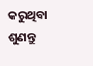କରୁଥିବା ଶୁଣନ୍ତୁ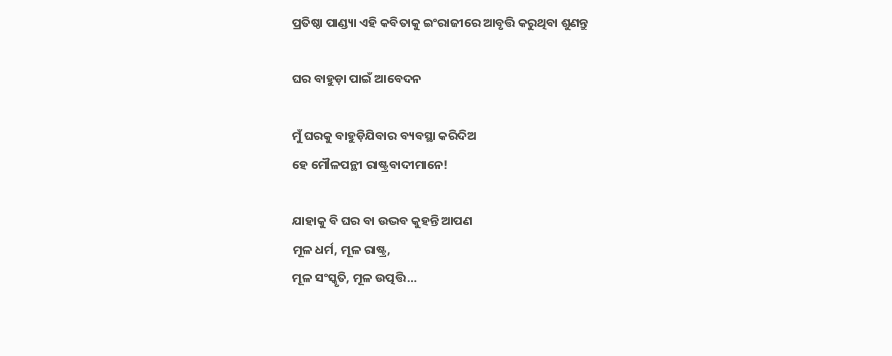ପ୍ରତିଷ୍ଠା ପାଣ୍ଡ୍ୟା ଏହି କବିତାକୁ ଇଂରାଜୀରେ ଆବୃତ୍ତି କରୁଥିବା ଶୁଣନ୍ତୁ

ଘର ବାହୁଡ଼ା ପାଇଁ ଆବେଦନ

ମୁଁ ଘରକୁ ବାହୁଡ଼ିଯିବାର ବ୍ୟବସ୍ଥା କରିଦିଅ
ହେ ମୌଳପନ୍ଥୀ ରାଷ୍ଟ୍ରବାଦୀମାନେ!

ଯାହାକୁ ବି ଘର ବା ଉଦ୍ଭବ କୁହନ୍ତି ଆପଣ
ମୂଳ ଧର୍ମ, ମୂଳ ରାଷ୍ଟ୍ର,
ମୂଳ ସଂସ୍କୃତି, ମୂଳ ଉତ୍ପତ୍ତି…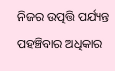ନିଜର ଉତ୍ପତ୍ତି ପର୍ଯ୍ୟନ୍ତ ପହଞ୍ଚିବାର ଅଧିକାର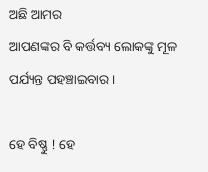ଅଛି ଆମର
ଆପଣଙ୍କର ବି କର୍ତ୍ତବ୍ୟ ଲୋକଙ୍କୁ ମୂଳ ପର୍ଯ୍ୟନ୍ତ ପହଞ୍ଚାଇବାର ।

ହେ ବିଷ୍ଣୁ ! ହେ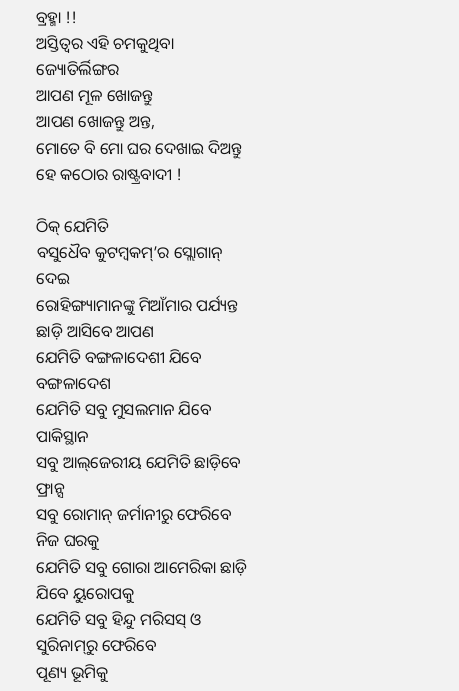ବ୍ରହ୍ମା !!
ଅସ୍ତିତ୍ୱର ଏହି ଚମକୁଥିବା ଜ୍ୟୋତିର୍ଲିଙ୍ଗର
ଆପଣ ମୂଳ ଖୋଜନ୍ତୁ
ଆପଣ ଖୋଜନ୍ତୁ ଅନ୍ତ,
ମୋତେ ବି ମୋ ଘର ଦେଖାଇ ଦିଅନ୍ତୁ
ହେ କଠୋର ରାଷ୍ଟ୍ରବାଦୀ !

ଠିକ୍‌ ଯେମିତି
ବସୁଧୈବ କୁଟମ୍ବକମ୍‌’ର ସ୍ଲୋଗାନ୍‌ ଦେଇ
ରୋହିଙ୍ଗ୍ୟାମାନଙ୍କୁ ମିଆଁମାର ପର୍ଯ୍ୟନ୍ତ ଛାଡ଼ି ଆସିବେ ଆପଣ
ଯେମିତି ବଙ୍ଗଳାଦେଶୀ ଯିବେ ବଙ୍ଗଳାଦେଶ
ଯେମିତି ସବୁ ମୁସଲମାନ ଯିବେ ପାକିସ୍ଥାନ
ସବୁ ଆଲ୍‌ଜେରୀୟ ଯେମିତି ଛାଡ଼ିବେ ଫ୍ରାନ୍ସ
ସବୁ ରୋମାନ୍‌ ଜର୍ମାନୀରୁ ଫେରିବେ ନିଜ ଘରକୁ
ଯେମିତି ସବୁ ଗୋରା ଆମେରିକା ଛାଡ଼ି ଯିବେ ୟୁରୋପକୁ
ଯେମିତି ସବୁ ହିନ୍ଦୁ ମରିସସ୍‌ ଓ ସୁରିନାମ୍‌ରୁ ଫେରିବେ
ପୂଣ୍ୟ ଭୂମିକୁ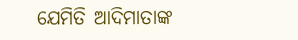ଯେମିତି ଆଦିମାତାଙ୍କ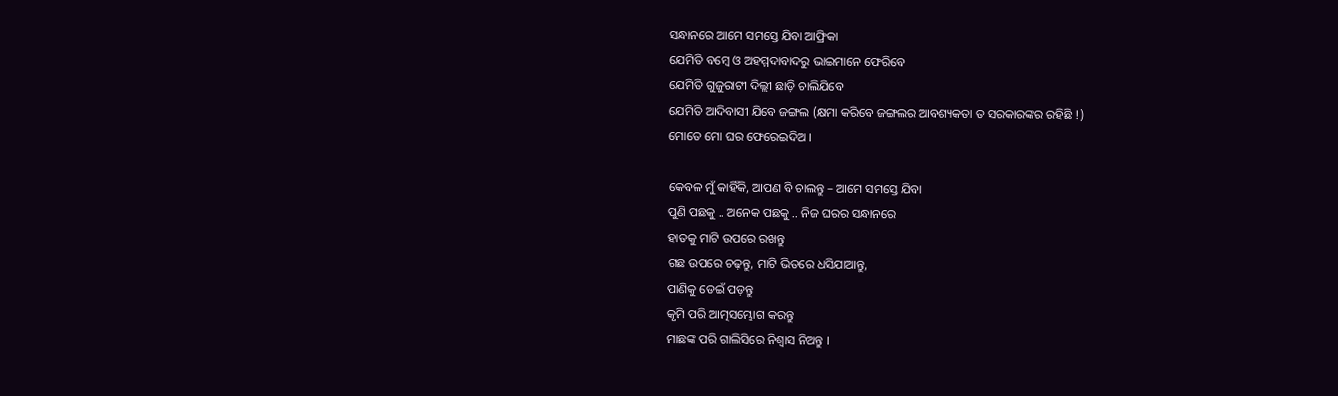ସନ୍ଧାନରେ ଆମେ ସମସ୍ତେ ଯିବା ଆଫ୍ରିକା
ଯେମିତି ବମ୍ବେ ଓ ଅହମ୍ମଦାବାଦରୁ ଭାଇମାନେ ଫେରିବେ
ଯେମିତି ଗୁଜୁରାଟୀ ଦିଲ୍ଲୀ ଛାଡ଼ି ଚାଲିଯିବେ
ଯେମିତି ଆଦିବାସୀ ଯିବେ ଜଙ୍ଗଲ (କ୍ଷମା କରିବେ ଜଙ୍ଗଲର ଆବଶ୍ୟକତା ତ ସରକାରଙ୍କର ରହିଛି !)
ମୋତେ ମୋ ଘର ଫେରେଇଦିଅ ।

କେବଳ ମୁଁ କାହିଁକି, ଆପଣ ବି ଚାଲନ୍ତୁ – ଆମେ ସମସ୍ତେ ଯିବା
ପୁଣି ପଛକୁ .. ଅନେକ ପଛକୁ .. ନିଜ ଘରର ସନ୍ଧାନରେ
ହାତକୁ ମାଟି ଉପରେ ରଖନ୍ତୁ
ଗଛ ଉପରେ ଚଢ଼ନ୍ତୁ, ମାଟି ଭିତରେ ଧସିଯାଆନ୍ତୁ,
ପାଣିକୁ ଡେଇଁ ପଡ଼ନ୍ତୁ
କୃମି ପରି ଆତ୍ମସମ୍ଭୋଗ କରନ୍ତୁ
ମାଛଙ୍କ ପରି ଗାଲିସିରେ ନିଶ୍ୱାସ ନିଅନ୍ତୁ ।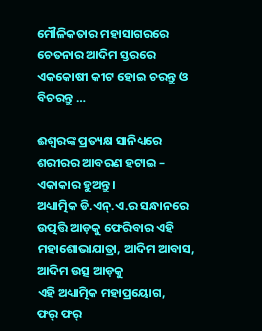ମୌଳିକତାର ମହାସାଗରରେ ଚେତନାର ଆଦିମ ସ୍ତରରେ
ଏକକୋଷୀ କୀଟ ହୋଇ ଚରନ୍ତୁ ଓ ବିଚରନ୍ତୁ …

ଈଶ୍ୱରଙ୍କ ପ୍ରତ୍ୟକ୍ଷ ସାନିଧ୍ୟରେ
ଶରୀରର ଆବରଣ ହଟାଇ – ଏକାକାର ହୁଅନ୍ତୁ ।
ଅଧ୍ୟାତ୍ମିକ ଡି.ଏନ୍‌.ଏ.ର ସନ୍ଧାନରେ
ଉତ୍ପତ୍ତି ଆଡ଼କୁ ଫେରିବାର ଏହି ମହାଶୋଭାଯାତ୍ରା, ଆଦିମ ଆବାସ, ଆଦିମ ଉତ୍ସ ଆଡ଼କୁ
ଏହି ଅଧ୍ୟାତ୍ମିକ ମହାପ୍ରୟୋଗ,
ଫର୍‌ ଫର୍‌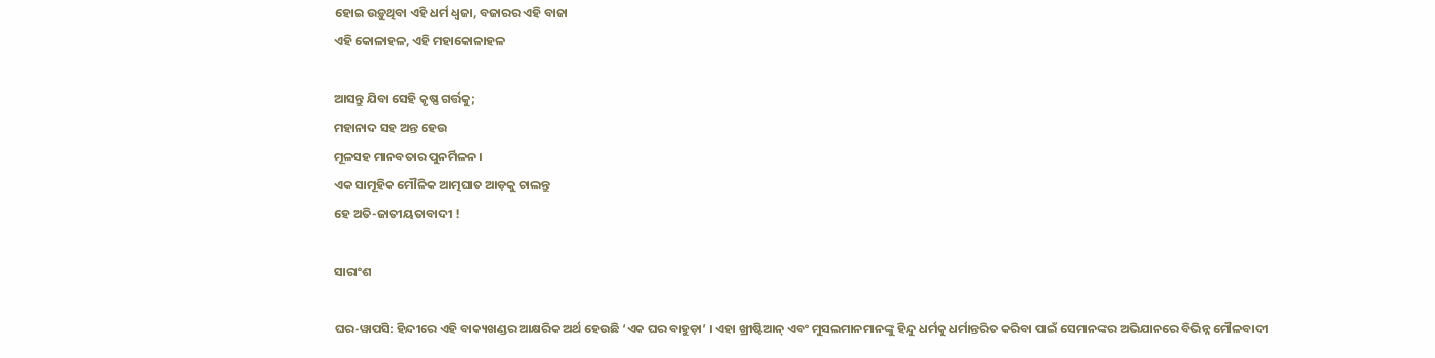ହୋଇ ଉଡ଼ୁଥିବା ଏହି ଧର୍ମ ଧ୍ୱଜା, ବଜାରର ଏହି ବାଜା
ଏହି କୋଳାହଳ, ଏହି ମହାକୋଳାହଳ

ଆସନ୍ତୁ ଯିବା ସେହି କୃଷ୍ଣ ଗର୍ତ୍ତକୁ;
ମହାନାଦ ସହ ଅନ୍ତ ହେଉ
ମୂଳସହ ମାନବତାର ପୁନର୍ମିଳନ ।
ଏକ ସାମୂହିକ ମୌଳିକ ଆତ୍ମଘାତ ଆଡ଼କୁ ଚାଲନ୍ତୁ
ହେ ଅତି-ଜାତୀୟତାବାଦୀ !

ସାରାଂଶ

ଘର-ୱାପସି: ହିନ୍ଦୀରେ ଏହି ବାକ୍ୟଖଣ୍ଡର ଆକ୍ଷରିକ ଅର୍ଥ ହେଉଛି ‘ଏକ ଘର ବାହୁଡ଼ା’ । ଏହା ଖ୍ରୀଷ୍ଟିଆନ୍‌ ଏବଂ ମୁସଲମାନମାନଙ୍କୁ ହିନ୍ଦୁ ଧର୍ମକୁ ଧର୍ମାନ୍ତରିତ କରିବା ପାଇଁ ସେମାନଙ୍କର ଅଭିଯାନରେ ବିଭିନ୍ନ ମୌଳବାଦୀ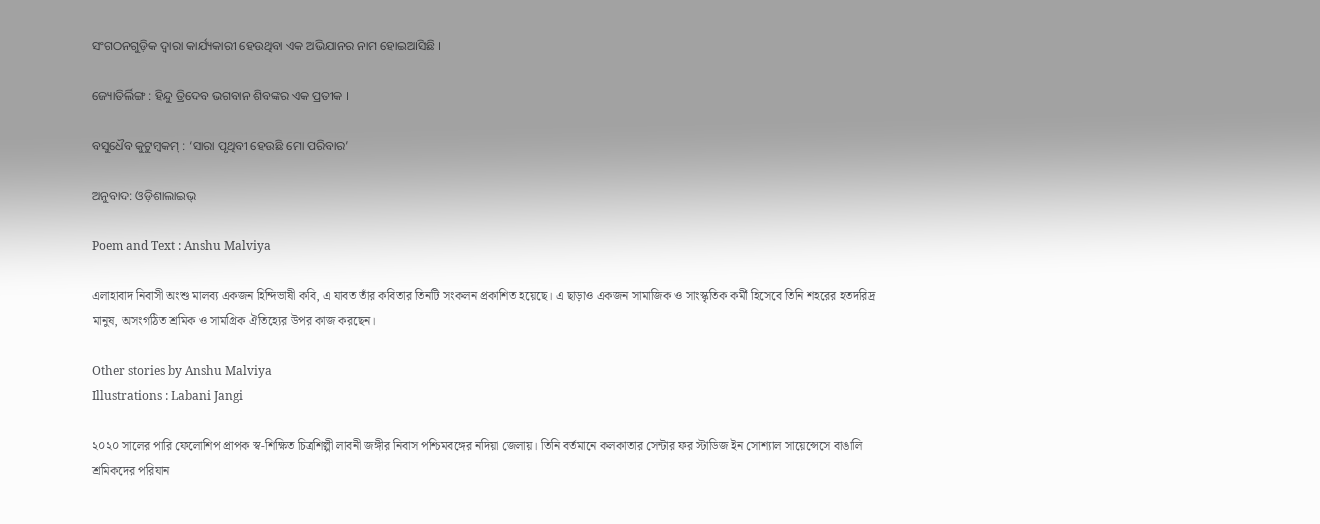ସଂଗଠନଗୁଡ଼ିକ ଦ୍ୱାରା କାର୍ଯ୍ୟକାରୀ ହେଉଥିବା ଏକ ଅଭିଯାନର ନାମ ହୋଇଆସିଛି ।

ଜ୍ୟୋତିର୍ଲିଙ୍ଗ : ହିନ୍ଦୁ ତ୍ରିଦେବ ଭଗବାନ ଶିବଙ୍କର ଏକ ପ୍ରତୀକ ।

ବସୁଧୈବ କୁଟୁମ୍ବକମ୍‌ : ‘ସାରା ପୃଥିବୀ ହେଉଛି ମୋ ପରିବାର’

ଅନୁବାଦ: ଓଡ଼ିଶାଲାଇଭ୍‍

Poem and Text : Anshu Malviya

এলাহাবাদ নিবাসী অংশু মালব্য একজন হিন্দিভাষী কবি, এ যাবত তাঁর কবিতার তিনটি সংকলন প্রকাশিত হয়েছে। এ ছাড়াও একজন সামাজিক ও সাংস্কৃতিক কর্মী হিসেবে তিনি শহরের হতদরিদ্র মানুষ, অসংগঠিত শ্রমিক ও সামগ্রিক ঐতিহ্যের উপর কাজ করছেন।

Other stories by Anshu Malviya
Illustrations : Labani Jangi

২০২০ সালের পারি ফেলোশিপ প্রাপক স্ব-শিক্ষিত চিত্রশিল্পী লাবনী জঙ্গীর নিবাস পশ্চিমবঙ্গের নদিয়া জেলায়। তিনি বর্তমানে কলকাতার সেন্টার ফর স্টাডিজ ইন সোশ্যাল সায়েন্সেসে বাঙালি শ্রমিকদের পরিযান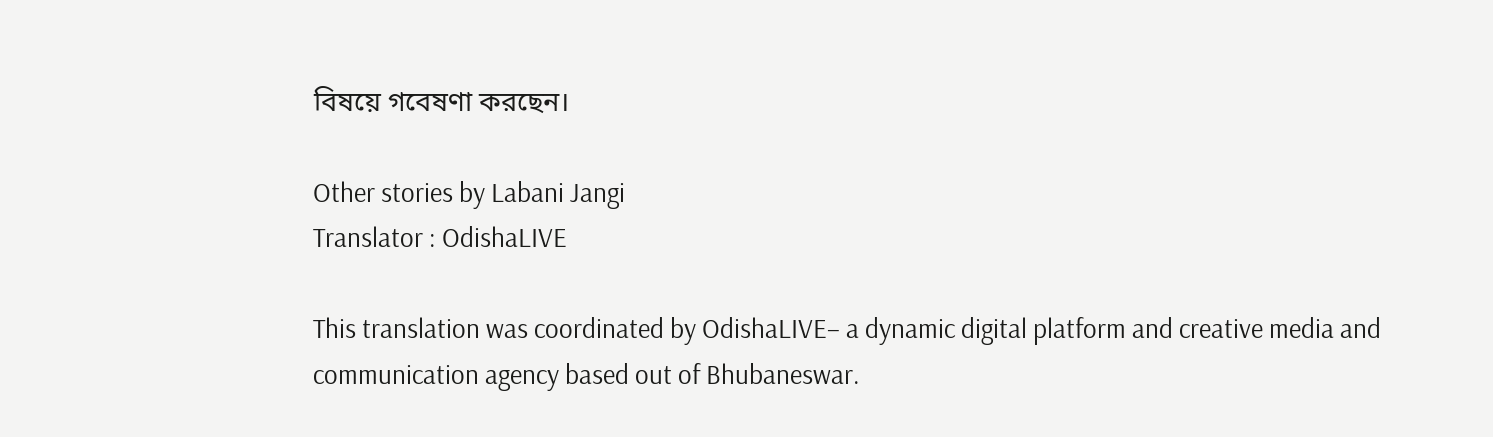বিষয়ে গবেষণা করছেন।

Other stories by Labani Jangi
Translator : OdishaLIVE

This translation was coordinated by OdishaLIVE– a dynamic digital platform and creative media and communication agency based out of Bhubaneswar.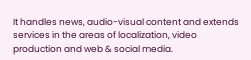It handles news, audio-visual content and extends services in the areas of localization, video production and web & social media.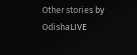Other stories by OdishaLIVE